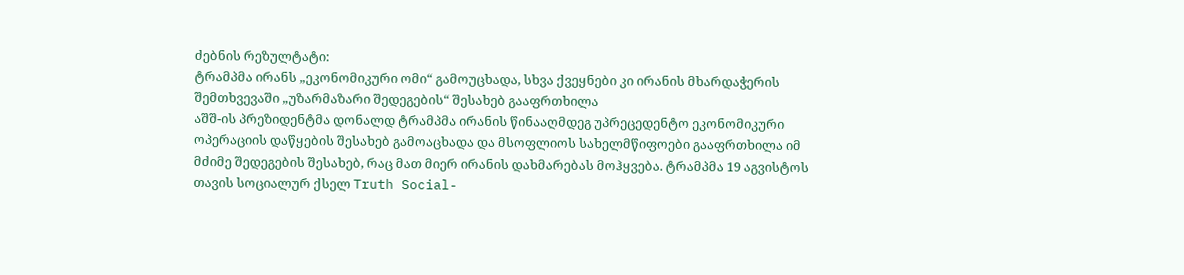ძებნის რეზულტატი:
ტრამპმა ირანს „ეკონომიკური ომი“ გამოუცხადა, სხვა ქვეყნები კი ირანის მხარდაჭერის შემთხვევაში „უზარმაზარი შედეგების“ შესახებ გააფრთხილა
აშშ-ის პრეზიდენტმა დონალდ ტრამპმა ირანის წინააღმდეგ უპრეცედენტო ეკონომიკური ოპერაციის დაწყების შესახებ გამოაცხადა და მსოფლიოს სახელმწიფოები გააფრთხილა იმ მძიმე შედეგების შესახებ, რაც მათ მიერ ირანის დახმარებას მოჰყვება. ტრამპმა 19 აგვისტოს თავის სოციალურ ქსელ Truth Social-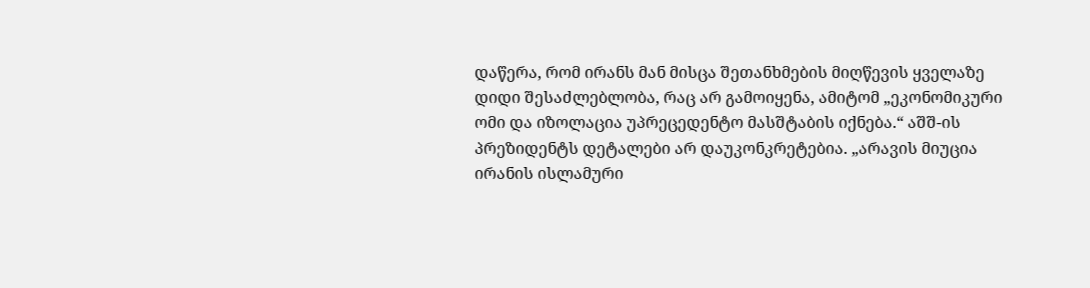დაწერა, რომ ირანს მან მისცა შეთანხმების მიღწევის ყველაზე დიდი შესაძლებლობა, რაც არ გამოიყენა, ამიტომ „ეკონომიკური ომი და იზოლაცია უპრეცედენტო მასშტაბის იქნება.“ აშშ-ის პრეზიდენტს დეტალები არ დაუკონკრეტებია. „არავის მიუცია ირანის ისლამური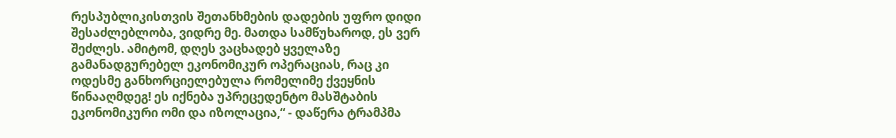რესპუბლიკისთვის შეთანხმების დადების უფრო დიდი შესაძლებლობა, ვიდრე მე. მათდა სამწუხაროდ, ეს ვერ შეძლეს. ამიტომ, დღეს ვაცხადებ ყველაზე გამანადგურებელ ეკონომიკურ ოპერაციას, რაც კი ოდესმე განხორციელებულა რომელიმე ქვეყნის წინააღმდეგ! ეს იქნება უპრეცედენტო მასშტაბის ეკონომიკური ომი და იზოლაცია,“ - დაწერა ტრამპმა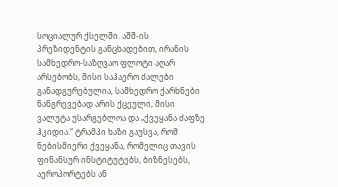სოციალურ ქსელში. აშშ-ის პრეზიდენტის განცხადებით, ირანის სამხედრო-საზღვაო ფლოტი აღარ არსებობს, მისი საჰაერო ძალები განადგურებულია, სამხედრო ქარხნები ნანგრევებად არის ქცეული, მისი ვალუტა უსარგებლოა და „ქვეყანა ძაფზე ჰკიდია.“ ტრამპი ხაზი გაუსვა, რომ ნებისმიერი ქვეყანა, რომელიც თავის ფინანსურ ინსტიტუტებს, ბიზნესებს, აეროპორტებს ან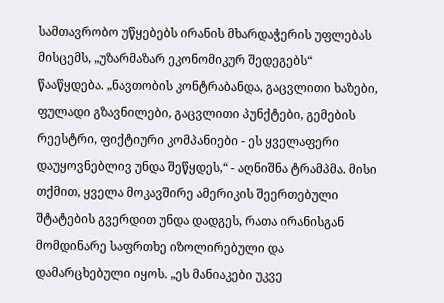სამთავრობო უწყებებს ირანის მხარდაჭერის უფლებას მისცემს, „უზარმაზარ ეკონომიკურ შედეგებს“ წააწყდება. „ნავთობის კონტრაბანდა, გაცვლითი ხაზები, ფულადი გზავნილები, გაცვლითი პუნქტები, გემების რეესტრი, ფიქტიური კომპანიები - ეს ყველაფერი დაუყოვნებლივ უნდა შეწყდეს,“ - აღნიშნა ტრამპმა. მისი თქმით, ყველა მოკავშირე ამერიკის შეერთებული შტატების გვერდით უნდა დადგეს, რათა ირანისგან მომდინარე საფრთხე იზოლირებული და დამარცხებული იყოს. „ეს მანიაკები უკვე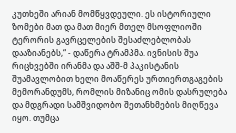კუთხეში არიან მომწყვდეული. ეს ისტორიული ზომები მათ და მათ მიერ მთელ მსოფლიოში ტერორის გავრცელების შესაძლებლობას დააზიანებს,“ - დაწერა ტრამპმა. ივნისის შუა რიცხვებში ირანმა და აშშ-მ პაკისტანის შუამავლობით ხელი მოაწერეს ურთიერთგაგების მემორანდუმს, რომლის მიზანიც ომის დასრულება და მდგრადი სამშვიდობო შეთანხმების მიღწევა იყო. თუმცა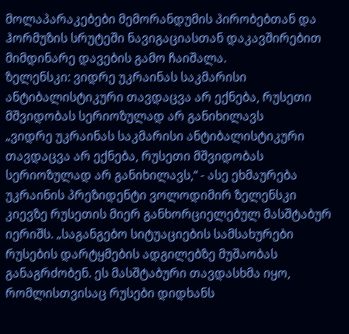მოლაპარაკებები მემორანდუმის პირობებთან და ჰორმუზის სრუტეში ნავიგაციასთან დაკავშირებით მიმდინარე დავების გამო ჩაიშალა.
ზელენსკი: ვიდრე უკრაინას საკმარისი ანტიბალისტიკური თავდაცვა არ ექნება, რუსეთი მშვიდობას სერიოზულად არ განიხილავს
„ვიდრე უკრაინას საკმარისი ანტიბალისტიკური თავდაცვა არ ექნება, რუსეთი მშვიდობას სერიოზულად არ განიხილავს,“ - ასე ეხმაურება უკრაინის პრეზიდენტი ვოლოდიმირ ზელენსკი კიევზე რუსეთის მიერ განხორციელებულ მასშტაბურ იერიშს. „საგანგებო სიტუაციების სამსახურები რუსების დარტყმების ადგილებზე მუშაობას განაგრძობენ. ეს მასშტაბური თავდასხმა იყო, რომლისთვისაც რუსები დიდხანს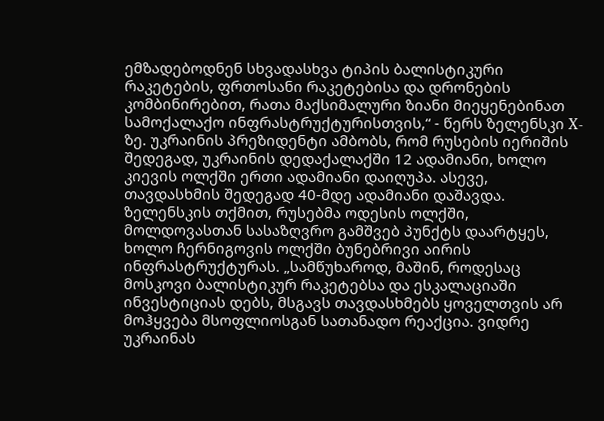ემზადებოდნენ სხვადასხვა ტიპის ბალისტიკური რაკეტების, ფრთოსანი რაკეტებისა და დრონების კომბინირებით, რათა მაქსიმალური ზიანი მიეყენებინათ სამოქალაქო ინფრასტრუქტურისთვის,“ - წერს ზელენსკი X-ზე. უკრაინის პრეზიდენტი ამბობს, რომ რუსების იერიშის შედეგად, უკრაინის დედაქალაქში 12 ადამიანი, ხოლო კიევის ოლქში ერთი ადამიანი დაიღუპა. ასევე, თავდასხმის შედეგად 40-მდე ადამიანი დაშავდა. ზელენსკის თქმით, რუსებმა ოდესის ოლქში, მოლდოვასთან სასაზღვრო გამშვებ პუნქტს დაარტყეს, ხოლო ჩერნიგოვის ოლქში ბუნებრივი აირის ინფრასტრუქტურას. „სამწუხაროდ, მაშინ, როდესაც მოსკოვი ბალისტიკურ რაკეტებსა და ესკალაციაში ინვესტიციას დებს, მსგავს თავდასხმებს ყოველთვის არ მოჰყვება მსოფლიოსგან სათანადო რეაქცია. ვიდრე უკრაინას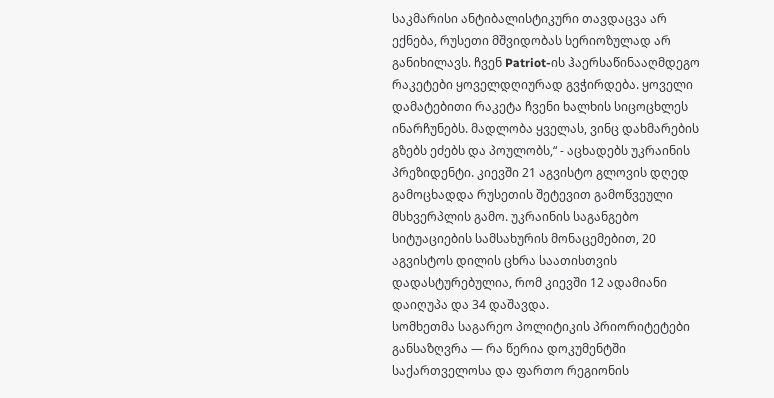საკმარისი ანტიბალისტიკური თავდაცვა არ ექნება, რუსეთი მშვიდობას სერიოზულად არ განიხილავს. ჩვენ Patriot-ის ჰაერსაწინააღმდეგო რაკეტები ყოველდღიურად გვჭირდება. ყოველი დამატებითი რაკეტა ჩვენი ხალხის სიცოცხლეს ინარჩუნებს. მადლობა ყველას, ვინც დახმარების გზებს ეძებს და პოულობს,“ - აცხადებს უკრაინის პრეზიდენტი. კიევში 21 აგვისტო გლოვის დღედ გამოცხადდა რუსეთის შეტევით გამოწვეული მსხვერპლის გამო. უკრაინის საგანგებო სიტუაციების სამსახურის მონაცემებით, 20 აგვისტოს დილის ცხრა საათისთვის დადასტურებულია, რომ კიევში 12 ადამიანი დაიღუპა და 34 დაშავდა.
სომხეთმა საგარეო პოლიტიკის პრიორიტეტები განსაზღვრა — რა წერია დოკუმენტში საქართველოსა და ფართო რეგიონის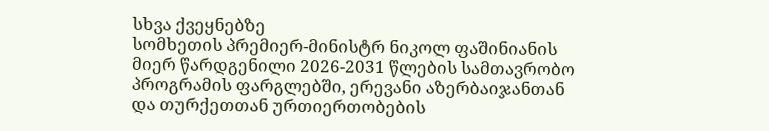სხვა ქვეყნებზე
სომხეთის პრემიერ-მინისტრ ნიკოლ ფაშინიანის მიერ წარდგენილი 2026-2031 წლების სამთავრობო პროგრამის ფარგლებში, ერევანი აზერბაიჯანთან და თურქეთთან ურთიერთობების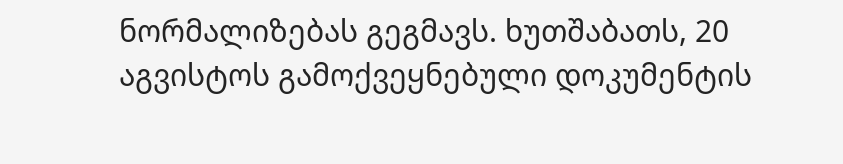ნორმალიზებას გეგმავს. ხუთშაბათს, 20 აგვისტოს გამოქვეყნებული დოკუმენტის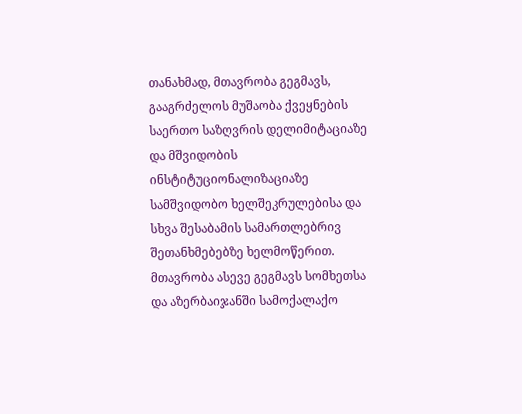თანახმად, მთავრობა გეგმავს, გააგრძელოს მუშაობა ქვეყნების საერთო საზღვრის დელიმიტაციაზე და მშვიდობის ინსტიტუციონალიზაციაზე სამშვიდობო ხელშეკრულებისა და სხვა შესაბამის სამართლებრივ შეთანხმებებზე ხელმოწერით. მთავრობა ასევე გეგმავს სომხეთსა და აზერბაიჯანში სამოქალაქო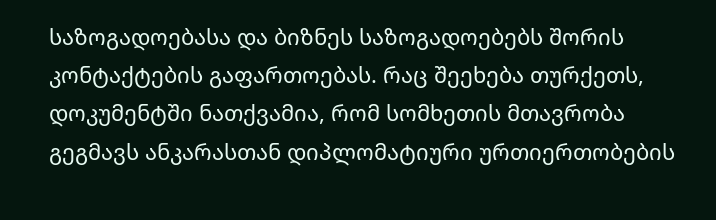საზოგადოებასა და ბიზნეს საზოგადოებებს შორის კონტაქტების გაფართოებას. რაც შეეხება თურქეთს, დოკუმენტში ნათქვამია, რომ სომხეთის მთავრობა გეგმავს ანკარასთან დიპლომატიური ურთიერთობების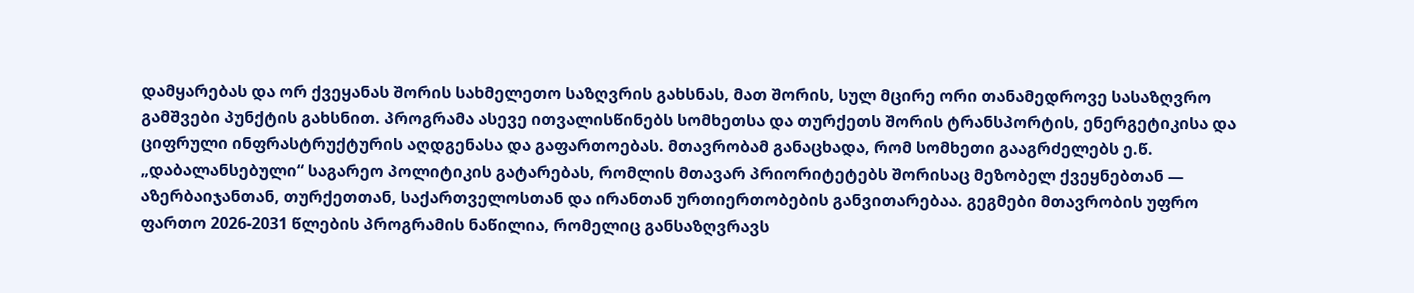დამყარებას და ორ ქვეყანას შორის სახმელეთო საზღვრის გახსნას, მათ შორის, სულ მცირე ორი თანამედროვე სასაზღვრო გამშვები პუნქტის გახსნით. პროგრამა ასევე ითვალისწინებს სომხეთსა და თურქეთს შორის ტრანსპორტის, ენერგეტიკისა და ციფრული ინფრასტრუქტურის აღდგენასა და გაფართოებას. მთავრობამ განაცხადა, რომ სომხეთი გააგრძელებს ე.წ. „დაბალანსებული“ საგარეო პოლიტიკის გატარებას, რომლის მთავარ პრიორიტეტებს შორისაც მეზობელ ქვეყნებთან — აზერბაიჯანთან, თურქეთთან, საქართველოსთან და ირანთან ურთიერთობების განვითარებაა. გეგმები მთავრობის უფრო ფართო 2026-2031 წლების პროგრამის ნაწილია, რომელიც განსაზღვრავს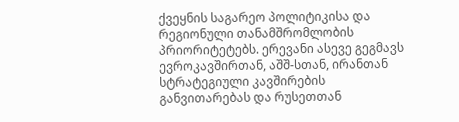ქვეყნის საგარეო პოლიტიკისა და რეგიონული თანამშრომლობის პრიორიტეტებს. ერევანი ასევე გეგმავს ევროკავშირთან, აშშ-სთან, ირანთან სტრატეგიული კავშირების განვითარებას და რუსეთთან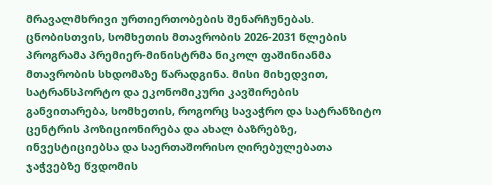მრავალმხრივი ურთიერთობების შენარჩუნებას. ცნობისთვის, სომხეთის მთავრობის 2026-2031 წლების პროგრამა პრემიერ-მინისტრმა ნიკოლ ფაშინიანმა მთავრობის სხდომაზე წარადგინა. მისი მიხედვით, სატრანსპორტო და ეკონომიკური კავშირების განვითარება, სომხეთის, როგორც სავაჭრო და სატრანზიტო ცენტრის პოზიციონირება და ახალ ბაზრებზე, ინვესტიციებსა და საერთაშორისო ღირებულებათა ჯაჭვებზე წვდომის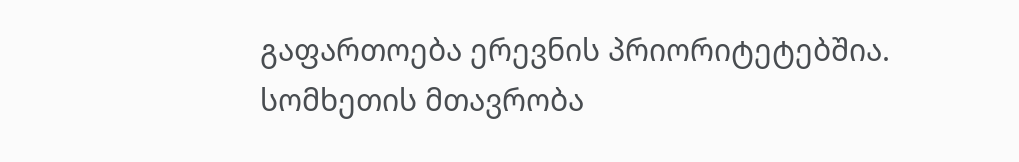გაფართოება ერევნის პრიორიტეტებშია. სომხეთის მთავრობა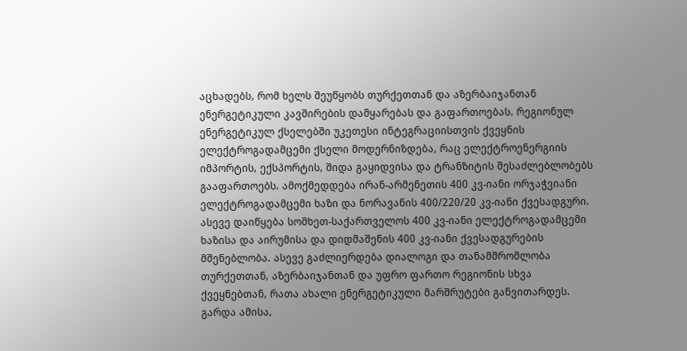აცხადებს, რომ ხელს შეუწყობს თურქეთთან და აზერბაიჯანთან ენერგეტიკული კავშირების დამყარებას და გაფართოებას. რეგიონულ ენერგეტიკულ ქსელებში უკეთესი ინტეგრაციისთვის ქვეყნის ელექტროგადამცემი ქსელი მოდერნიზდება, რაც ელექტროენერგიის იმპორტის, ექსპორტის, შიდა გაყიდვისა და ტრანზიტის შესაძლებლობებს გააფართოებს. ამოქმედდება ირან-არმენეთის 400 კვ-იანი ორჯაჭვიანი ელექტროგადამცემი ხაზი და ნორავანის 400/220/20 კვ-იანი ქვესადგური. ასევე დაიწყება სომხეთ-საქართველოს 400 კვ-იანი ელექტროგადამცემი ხაზისა და აირუმისა და დიდმაშენის 400 კვ-იანი ქვესადგურების მშენებლობა. ასევე გაძლიერდება დიალოგი და თანამშრომლობა თურქეთთან, აზერბაიჯანთან და უფრო ფართო რეგიონის სხვა ქვეყნებთან, რათა ახალი ენერგეტიკული მარშრუტები განვითარდეს. გარდა ამისა,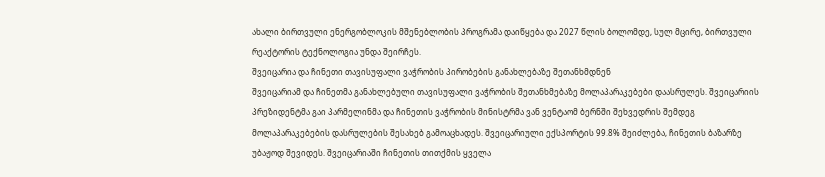ახალი ბირთვული ენერგობლოკის მშენებლობის პროგრამა დაიწყება და 2027 წლის ბოლომდე, სულ მცირე, ბირთვული რეაქტორის ტექნოლოგია უნდა შეირჩეს.
შვეიცარია და ჩინეთი თავისუფალი ვაჭრობის პირობების განახლებაზე შეთანხმდნენ
შვეიცარიამ და ჩინეთმა განახლებული თავისუფალი ვაჭრობის შეთანხმებაზე მოლაპარაკებები დაასრულეს. შვეიცარიის პრეზიდენტმა გაი პარმელინმა და ჩინეთის ვაჭრობის მინისტრმა ვან ვენტაომ ბერნში შეხვედრის შემდეგ მოლაპარაკებების დასრულების შესახებ გამოაცხადეს. შვეიცარიული ექსპორტის 99.8% შეიძლება, ჩინეთის ბაზარზე უბაჟოდ შევიდეს. შვეიცარიაში ჩინეთის თითქმის ყველა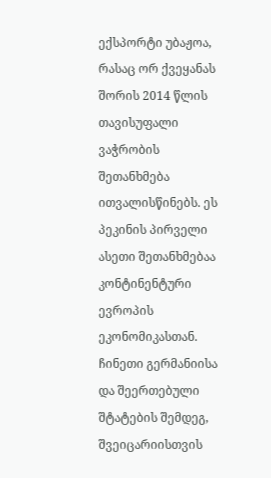ექსპორტი უბაჟოა, რასაც ორ ქვეყანას შორის 2014 წლის თავისუფალი ვაჭრობის შეთანხმება ითვალისწინებს. ეს პეკინის პირველი ასეთი შეთანხმებაა კონტინენტური ევროპის ეკონომიკასთან. ჩინეთი გერმანიისა და შეერთებული შტატების შემდეგ, შვეიცარიისთვის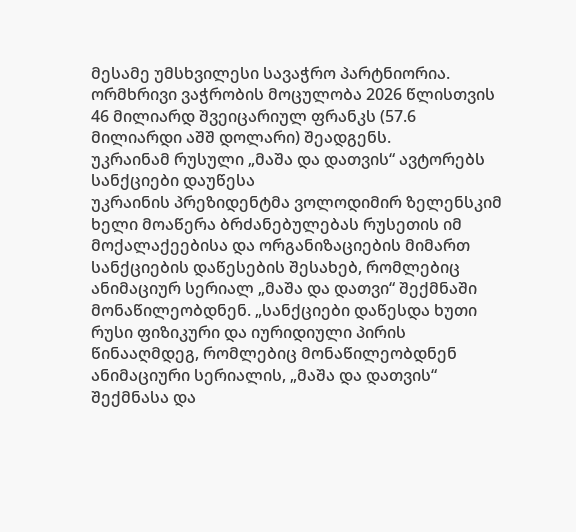მესამე უმსხვილესი სავაჭრო პარტნიორია. ორმხრივი ვაჭრობის მოცულობა 2026 წლისთვის 46 მილიარდ შვეიცარიულ ფრანკს (57.6 მილიარდი აშშ დოლარი) შეადგენს.
უკრაინამ რუსული „მაშა და დათვის“ ავტორებს სანქციები დაუწესა
უკრაინის პრეზიდენტმა ვოლოდიმირ ზელენსკიმ ხელი მოაწერა ბრძანებულებას რუსეთის იმ მოქალაქეებისა და ორგანიზაციების მიმართ სანქციების დაწესების შესახებ, რომლებიც ანიმაციურ სერიალ „მაშა და დათვი“ შექმნაში მონაწილეობდნენ. „სანქციები დაწესდა ხუთი რუსი ფიზიკური და იურიდიული პირის წინააღმდეგ, რომლებიც მონაწილეობდნენ ანიმაციური სერიალის, „მაშა და დათვის“ შექმნასა და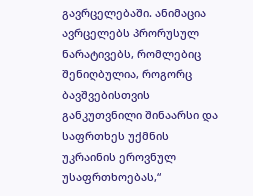გავრცელებაში. ანიმაცია ავრცელებს პრორუსულ ნარატივებს, რომლებიც შენიღბულია, როგორც ბავშვებისთვის განკუთვნილი შინაარსი და საფრთხეს უქმნის უკრაინის ეროვნულ უსაფრთხოებას,“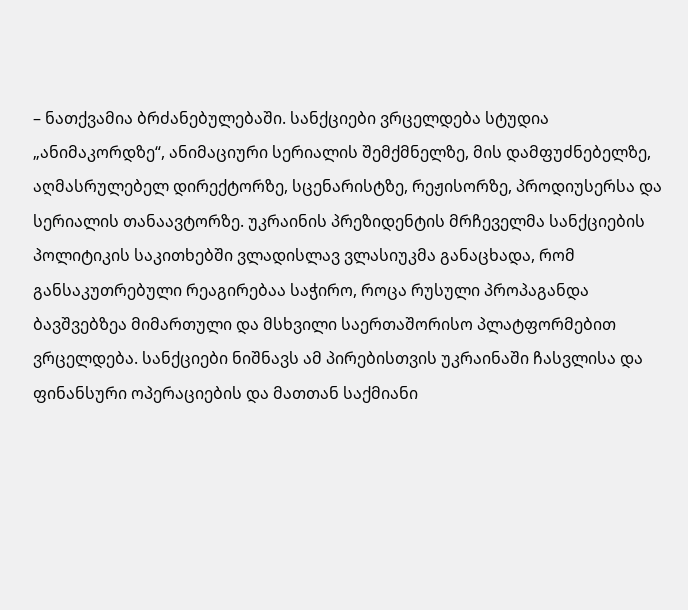– ნათქვამია ბრძანებულებაში. სანქციები ვრცელდება სტუდია „ანიმაკორდზე“, ანიმაციური სერიალის შემქმნელზე, მის დამფუძნებელზე, აღმასრულებელ დირექტორზე, სცენარისტზე, რეჟისორზე, პროდიუსერსა და სერიალის თანაავტორზე. უკრაინის პრეზიდენტის მრჩეველმა სანქციების პოლიტიკის საკითხებში ვლადისლავ ვლასიუკმა განაცხადა, რომ განსაკუთრებული რეაგირებაა საჭირო, როცა რუსული პროპაგანდა ბავშვებზეა მიმართული და მსხვილი საერთაშორისო პლატფორმებით ვრცელდება. სანქციები ნიშნავს ამ პირებისთვის უკრაინაში ჩასვლისა და ფინანსური ოპერაციების და მათთან საქმიანი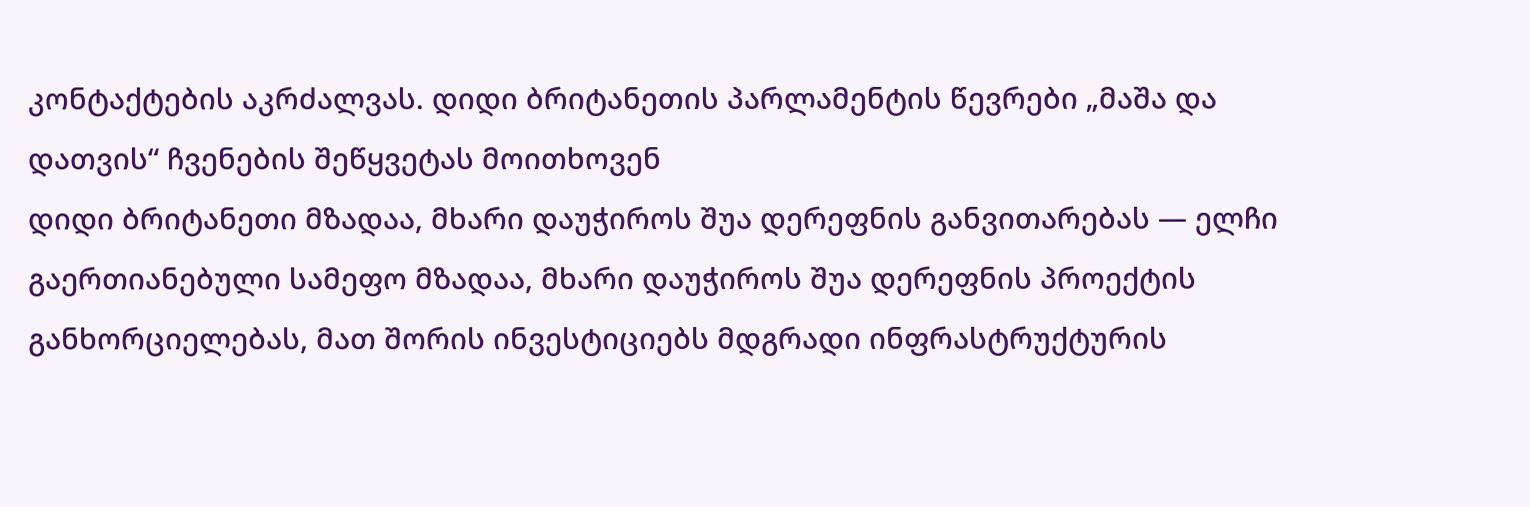კონტაქტების აკრძალვას. დიდი ბრიტანეთის პარლამენტის წევრები „მაშა და დათვის“ ჩვენების შეწყვეტას მოითხოვენ
დიდი ბრიტანეთი მზადაა, მხარი დაუჭიროს შუა დერეფნის განვითარებას — ელჩი
გაერთიანებული სამეფო მზადაა, მხარი დაუჭიროს შუა დერეფნის პროექტის განხორციელებას, მათ შორის ინვესტიციებს მდგრადი ინფრასტრუქტურის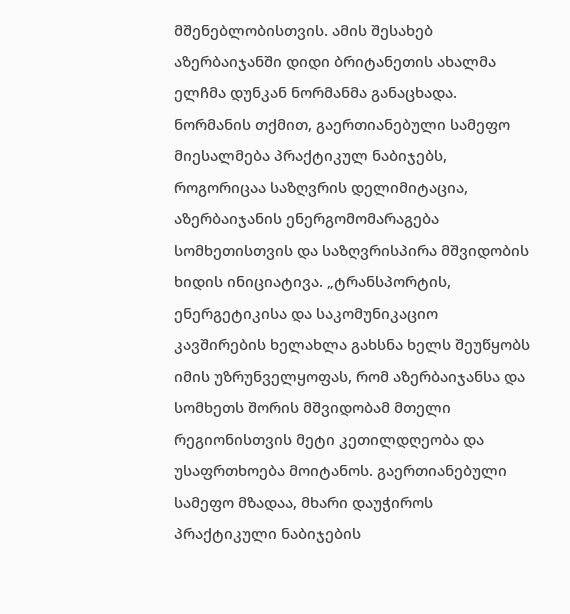მშენებლობისთვის. ამის შესახებ აზერბაიჯანში დიდი ბრიტანეთის ახალმა ელჩმა დუნკან ნორმანმა განაცხადა. ნორმანის თქმით, გაერთიანებული სამეფო მიესალმება პრაქტიკულ ნაბიჯებს, როგორიცაა საზღვრის დელიმიტაცია, აზერბაიჯანის ენერგომომარაგება სომხეთისთვის და საზღვრისპირა მშვიდობის ხიდის ინიციატივა. „ტრანსპორტის, ენერგეტიკისა და საკომუნიკაციო კავშირების ხელახლა გახსნა ხელს შეუწყობს იმის უზრუნველყოფას, რომ აზერბაიჯანსა და სომხეთს შორის მშვიდობამ მთელი რეგიონისთვის მეტი კეთილდღეობა და უსაფრთხოება მოიტანოს. გაერთიანებული სამეფო მზადაა, მხარი დაუჭიროს პრაქტიკული ნაბიჯების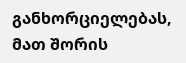განხორციელებას, მათ შორის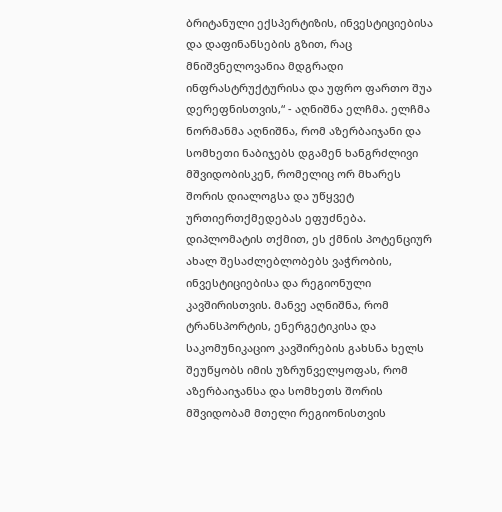ბრიტანული ექსპერტიზის, ინვესტიციებისა და დაფინანსების გზით, რაც მნიშვნელოვანია მდგრადი ინფრასტრუქტურისა და უფრო ფართო შუა დერეფნისთვის,“ - აღნიშნა ელჩმა. ელჩმა ნორმანმა აღნიშნა, რომ აზერბაიჯანი და სომხეთი ნაბიჯებს დგამენ ხანგრძლივი მშვიდობისკენ, რომელიც ორ მხარეს შორის დიალოგსა და უწყვეტ ურთიერთქმედებას ეფუძნება. დიპლომატის თქმით, ეს ქმნის პოტენციურ ახალ შესაძლებლობებს ვაჭრობის, ინვესტიციებისა და რეგიონული კავშირისთვის. მანვე აღნიშნა, რომ ტრანსპორტის, ენერგეტიკისა და საკომუნიკაციო კავშირების გახსნა ხელს შეუწყობს იმის უზრუნველყოფას, რომ აზერბაიჯანსა და სომხეთს შორის მშვიდობამ მთელი რეგიონისთვის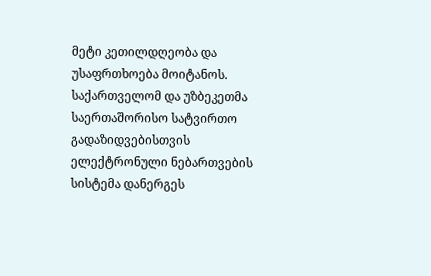მეტი კეთილდღეობა და უსაფრთხოება მოიტანოს.
საქართველომ და უზბეკეთმა საერთაშორისო სატვირთო გადაზიდვებისთვის ელექტრონული ნებართვების სისტემა დანერგეს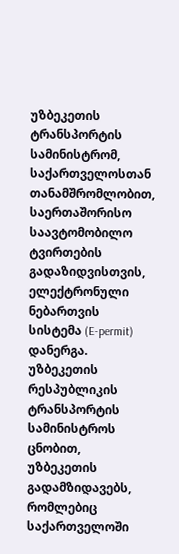უზბეკეთის ტრანსპორტის სამინისტრომ, საქართველოსთან თანამშრომლობით, საერთაშორისო საავტომობილო ტვირთების გადაზიდვისთვის, ელექტრონული ნებართვის სისტემა (E-permit) დანერგა. უზბეკეთის რესპუბლიკის ტრანსპორტის სამინისტროს ცნობით, უზბეკეთის გადამზიდავებს, რომლებიც საქართველოში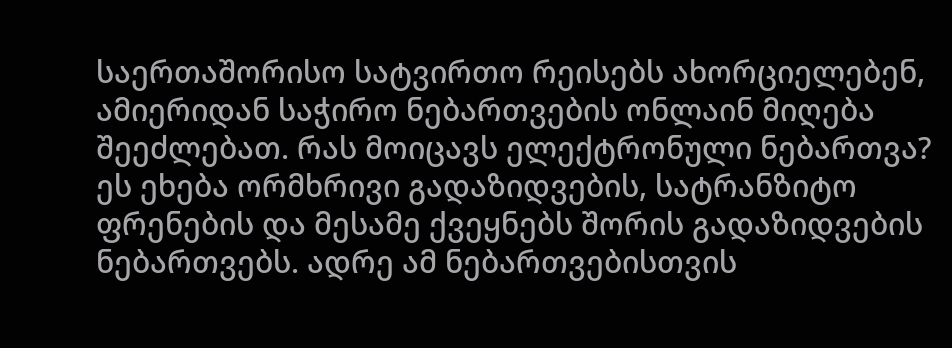საერთაშორისო სატვირთო რეისებს ახორციელებენ, ამიერიდან საჭირო ნებართვების ონლაინ მიღება შეეძლებათ. რას მოიცავს ელექტრონული ნებართვა? ეს ეხება ორმხრივი გადაზიდვების, სატრანზიტო ფრენების და მესამე ქვეყნებს შორის გადაზიდვების ნებართვებს. ადრე ამ ნებართვებისთვის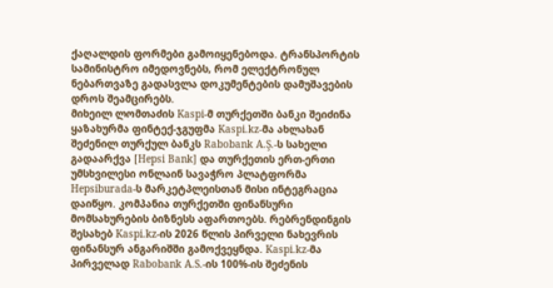ქაღალდის ფორმები გამოიყენებოდა. ტრანსპორტის სამინისტრო იმედოვნებს, რომ ელექტრონულ ნებართვაზე გადასვლა დოკუმენტების დამუშავების დროს შეამცირებს.
მიხეილ ლომთაძის Kaspi-მ თურქეთში ბანკი შეიძინა
ყაზახურმა ფინტექ-ჯგუფმა Kaspi.kz-მა ახლახან შეძენილ თურქულ ბანკს Rabobank A.Ş.-ს სახელი გადაარქვა [Hepsi Bank] და თურქეთის ერთ-ერთი უმსხვილესი ონლაინ სავაჭრო პლატფორმა Hepsiburada-ს მარკეტპლეისთან მისი ინტეგრაცია დაიწყო. კომპანია თურქეთში ფინანსური მომსახურების ბიზნესს აფართოებს. რებრენდინგის შესახებ Kaspi.kz-ის 2026 წლის პირველი ნახევრის ფინანსურ ანგარიშში გამოქვეყნდა. Kaspi.kz-მა პირველად Rabobank A.S.-ის 100%-ის შეძენის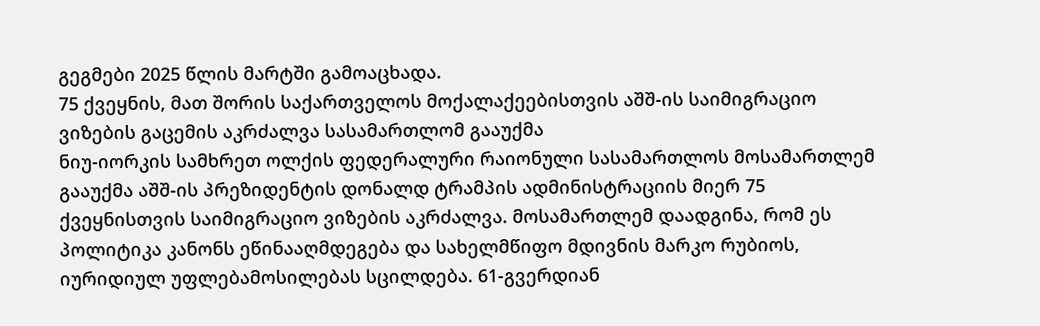გეგმები 2025 წლის მარტში გამოაცხადა.
75 ქვეყნის, მათ შორის საქართველოს მოქალაქეებისთვის აშშ-ის საიმიგრაციო ვიზების გაცემის აკრძალვა სასამართლომ გააუქმა
ნიუ-იორკის სამხრეთ ოლქის ფედერალური რაიონული სასამართლოს მოსამართლემ გააუქმა აშშ-ის პრეზიდენტის დონალდ ტრამპის ადმინისტრაციის მიერ 75 ქვეყნისთვის საიმიგრაციო ვიზების აკრძალვა. მოსამართლემ დაადგინა, რომ ეს პოლიტიკა კანონს ეწინააღმდეგება და სახელმწიფო მდივნის მარკო რუბიოს, იურიდიულ უფლებამოსილებას სცილდება. 61-გვერდიან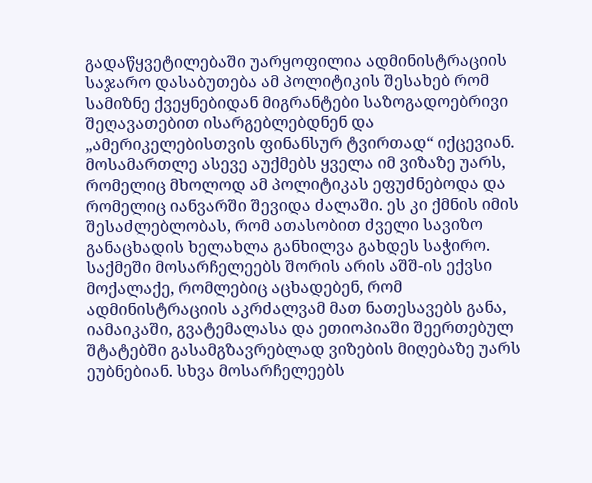გადაწყვეტილებაში უარყოფილია ადმინისტრაციის საჯარო დასაბუთება ამ პოლიტიკის შესახებ რომ სამიზნე ქვეყნებიდან მიგრანტები საზოგადოებრივი შეღავათებით ისარგებლებდნენ და „ამერიკელებისთვის ფინანსურ ტვირთად“ იქცევიან. მოსამართლე ასევე აუქმებს ყველა იმ ვიზაზე უარს, რომელიც მხოლოდ ამ პოლიტიკას ეფუძნებოდა და რომელიც იანვარში შევიდა ძალაში. ეს კი ქმნის იმის შესაძლებლობას, რომ ათასობით ძველი სავიზო განაცხადის ხელახლა განხილვა გახდეს საჭირო. საქმეში მოსარჩელეებს შორის არის აშშ-ის ექვსი მოქალაქე, რომლებიც აცხადებენ, რომ ადმინისტრაციის აკრძალვამ მათ ნათესავებს განა, იამაიკაში, გვატემალასა და ეთიოპიაში შეერთებულ შტატებში გასამგზავრებლად ვიზების მიღებაზე უარს ეუბნებიან. სხვა მოსარჩელეებს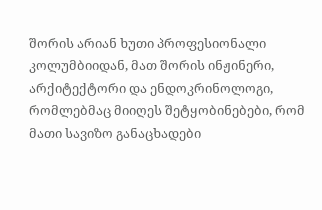შორის არიან ხუთი პროფესიონალი კოლუმბიიდან, მათ შორის ინჟინერი, არქიტექტორი და ენდოკრინოლოგი, რომლებმაც მიიღეს შეტყობინებები, რომ მათი სავიზო განაცხადები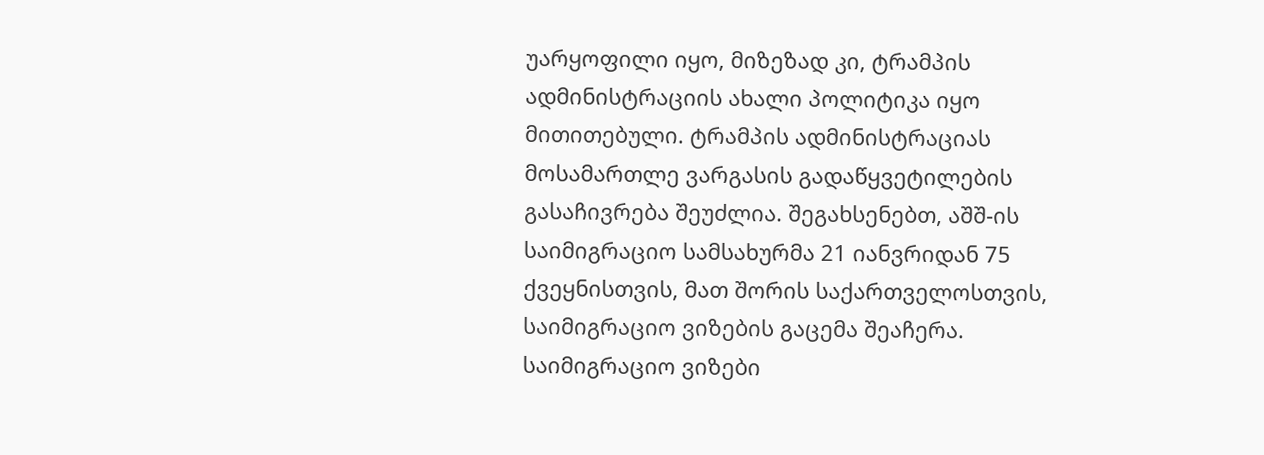უარყოფილი იყო, მიზეზად კი, ტრამპის ადმინისტრაციის ახალი პოლიტიკა იყო მითითებული. ტრამპის ადმინისტრაციას მოსამართლე ვარგასის გადაწყვეტილების გასაჩივრება შეუძლია. შეგახსენებთ, აშშ-ის საიმიგრაციო სამსახურმა 21 იანვრიდან 75 ქვეყნისთვის, მათ შორის საქართველოსთვის, საიმიგრაციო ვიზების გაცემა შეაჩერა. საიმიგრაციო ვიზები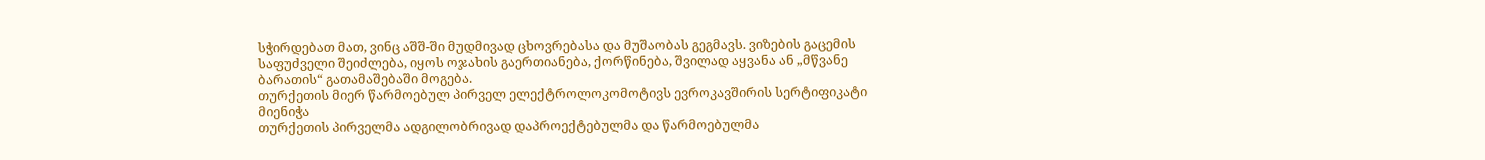სჭირდებათ მათ, ვინც აშშ-ში მუდმივად ცხოვრებასა და მუშაობას გეგმავს. ვიზების გაცემის საფუძველი შეიძლება, იყოს ოჯახის გაერთიანება, ქორწინება, შვილად აყვანა ან „მწვანე ბარათის“ გათამაშებაში მოგება.
თურქეთის მიერ წარმოებულ პირველ ელექტროლოკომოტივს ევროკავშირის სერტიფიკატი მიენიჭა
თურქეთის პირველმა ადგილობრივად დაპროექტებულმა და წარმოებულმა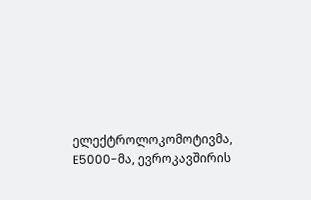ელექტროლოკომოტივმა, E5000-მა, ევროკავშირის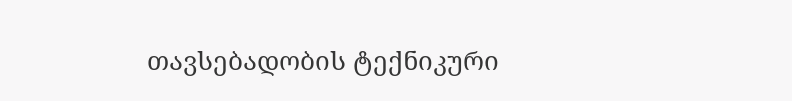თავსებადობის ტექნიკური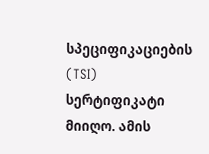სპეციფიკაციების (TSI) სერტიფიკატი მიიღო. ამის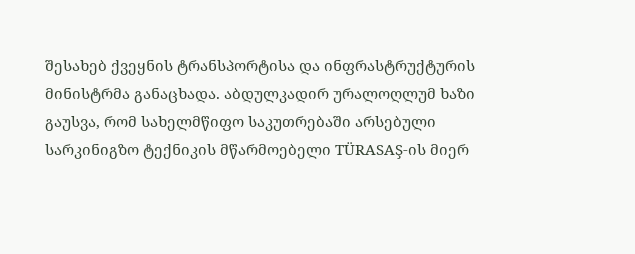შესახებ ქვეყნის ტრანსპორტისა და ინფრასტრუქტურის მინისტრმა განაცხადა. აბდულკადირ ურალოღლუმ ხაზი გაუსვა, რომ სახელმწიფო საკუთრებაში არსებული სარკინიგზო ტექნიკის მწარმოებელი TÜRASAŞ-ის მიერ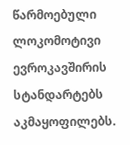წარმოებული ლოკომოტივი ევროკავშირის სტანდარტებს აკმაყოფილებს.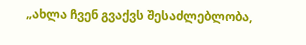„ახლა ჩვენ გვაქვს შესაძლებლობა,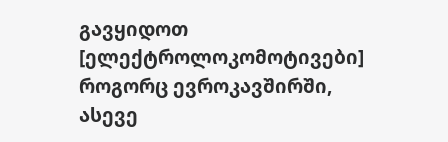გავყიდოთ [ელექტროლოკომოტივები] როგორც ევროკავშირში, ასევე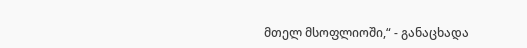მთელ მსოფლიოში,“ - განაცხადა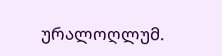ურალოღლუმ.